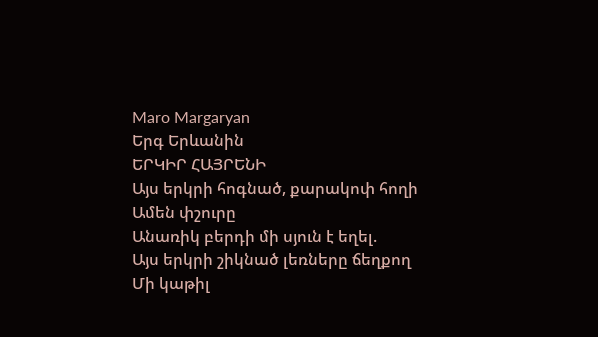Maro Margaryan
Երգ Երևանին
ԵՐԿԻՐ ՀԱՅՐԵՆԻ
Այս երկրի հոգնած, քարակոփ հողի
Ամեն փշուրը
Անառիկ բերդի մի սյուն է եղել.
Այս երկրի շիկնած լեռները ճեղքող
Մի կաթիլ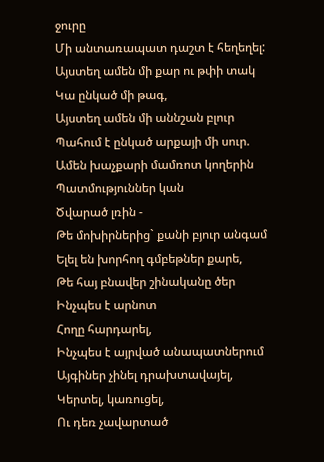ջուրը
Մի անտառապատ դաշտ է հեղեղել:
Այստեղ ամեն մի քար ու թփի տակ
Կա ընկած մի թագ,
Այստեղ ամեն մի աննշան բլուր
Պահում է ընկած արքայի մի սուր.
Ամեն խաչքարի մամռոտ կողերին
Պատմություններ կան
Ծվարած լռին -
Թե մոխիրներից` քանի բյուր անգամ
Ելել են խորհող գմբեթներ քարե,
Թե հայ բնավեր շինականը ծեր
Ինչպես է արնոտ
Հողը հարդարել,
Ինչպես է այրված անապատներում
Այգիներ չինել դրախտավայել,
Կերտել, կառուցել,
Ու դեռ չավարտած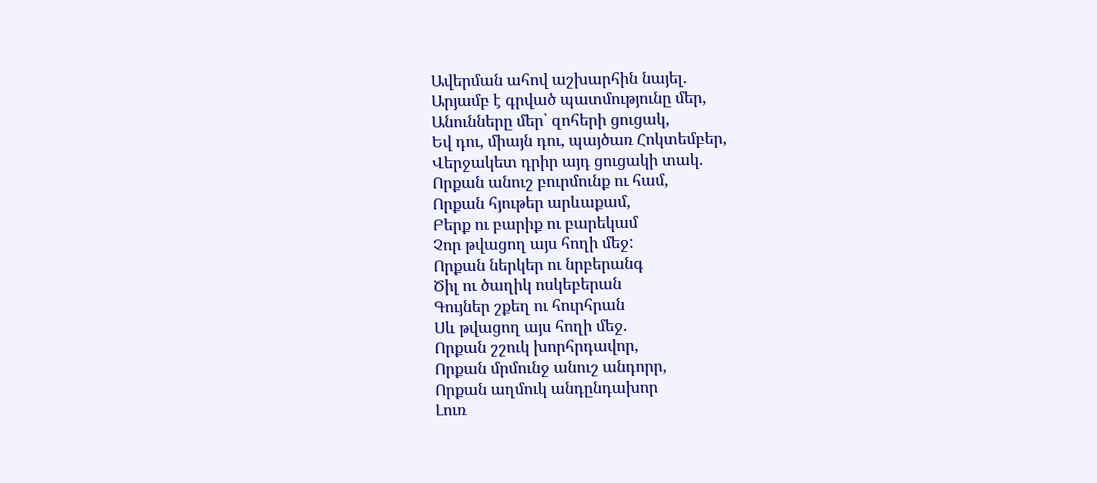Ավերման ահով աշխարհին նայել.
Արյամբ է գրված պատմությունը մեր,
Անունները մեր՝ զոհերի ցուցակ,
Եվ դու, միայն դու, պայծառ Հոկտեմբեր,
Վերջակետ դրիր այդ ցուցակի տակ.
Որքան անուշ բուրմունք ու համ,
Որքան հյութեր արևաքամ,
Բերք ու բարիք ու բարեկամ
Չոր թվացող այս հողի մեջ:
Որքան ներկեր ու նրբերանգ
Ծիլ ու ծաղիկ ոսկեբերան
Գույներ շքեղ ու հուրհրան
Սև թվացող այս հողի մեջ.
Որքան շշուկ խորհրդավոր,
Որքան մրմունջ անուշ անդորր,
Որքան աղմուկ անդընդախոր
Լուռ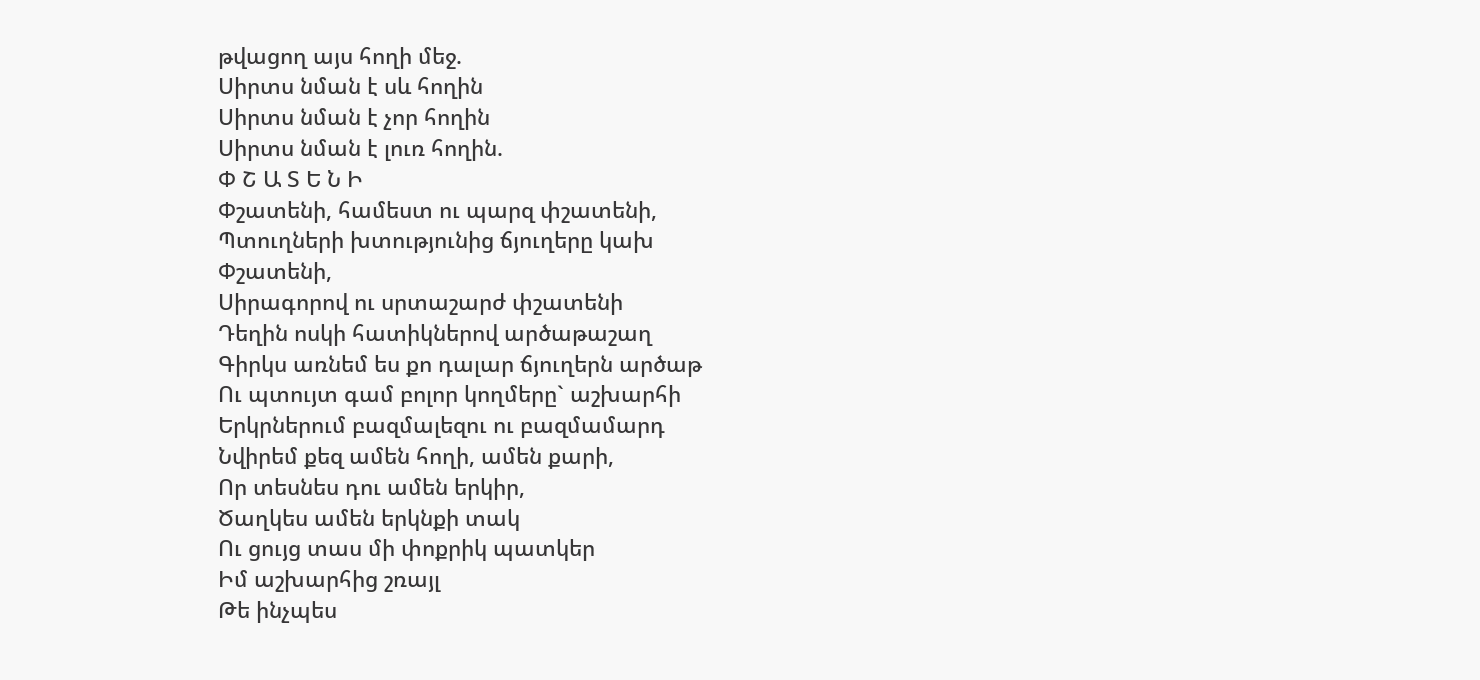թվացող այս հողի մեջ.
Սիրտս նման է սև հողին
Սիրտս նման է չոր հողին
Սիրտս նման է լուռ հողին.
Փ Շ Ա Տ Ե Ն Ի
Փշատենի, համեստ ու պարզ փշատենի,
Պտուղների խտությունից ճյուղերը կախ
Փշատենի,
Սիրագորով ու սրտաշարժ փշատենի
Դեղին ոսկի հատիկներով արծաթաշաղ
Գիրկս առնեմ ես քո դալար ճյուղերն արծաթ
Ու պտույտ գամ բոլոր կողմերը` աշխարհի
Երկրներում բազմալեզու ու բազմամարդ
Նվիրեմ քեզ ամեն հողի, ամեն քարի,
Որ տեսնես դու ամեն երկիր,
Ծաղկես ամեն երկնքի տակ
Ու ցույց տաս մի փոքրիկ պատկեր
Իմ աշխարհից շռայլ
Թե ինչպես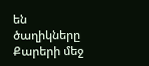են ծաղիկները
Քարերի մեջ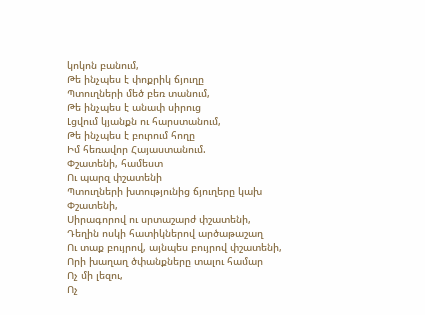կոկոն բանում,
Թե ինչպես է փոքրիկ ճյուղը
Պտուղների մեծ բեռ տանում,
Թե ինչպես է անափ սիրուց
Լցվում կյանքն ու հարստանում,
Թե ինչպես է բուրում հողը
Իմ հեռավոր Հայաստանում.
Փշատենի, համեստ
Ու պարզ փշատենի
Պտուղների խտությունից ճյուղերը կախ
Փշատենի,
Սիրագորով ու սրտաշարժ փշատենի,
Դեղին ոսկի հատիկներով արծաթաշաղ
Ու տաք բույրով, այնպես բույրով փշատենի,
Որի խաղաղ ծփանքները տալու համար
Ոչ մի լեզու,
Ոչ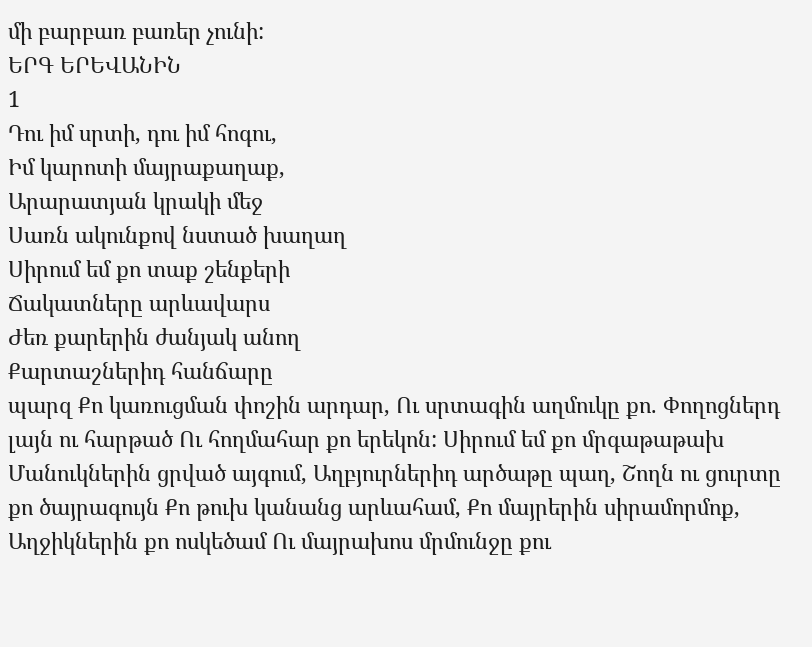մի բարբառ բառեր չունի:
ԵՐԳ ԵՐԵՎԱՆԻՆ
1
Դու իմ սրտի, դու իմ հոգու,
Իմ կարոտի մայրաքաղաք,
Արարատյան կրակի մեջ
Սառն ակունքով նստած խաղաղ
Սիրում եմ քո տաք շենքերի
Ճակատները արևավարս
Ժեռ քարերին ժանյակ անող
Քարտաշներիդ հանճարը
պարզ Քո կառուցման փոշին արդար, Ու սրտագին աղմուկը քո. Փողոցներդ լայն ու հարթած Ու հողմահար քո երեկոն: Սիրում եմ քո մրգաթաթախ Մանուկներին ցրված այգում, Աղբյուրներիդ արծաթը պաղ, Շողն ու ցուրտը քո ծայրագույն Քո թուխ կանանց արևահամ, Քո մայրերին սիրամորմոք, Աղջիկներին քո ոսկեծամ Ու մայրախոս մրմունջը քու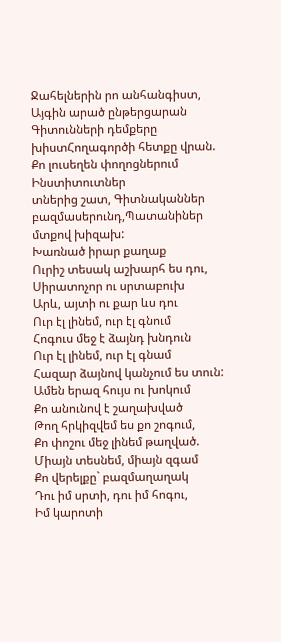Ջահելներին րո անհանգիստ, Այգին արած ընթերցարան Գիտունների դեմքերը խիստՀողագործի հետքը վրան.
Քո լուսեղեն փողոցներում
Ինստիտուտներ
տներից շատ, Գիտնականներ բազմասերունդ,Պատանիներ մտքով խիզախ:
Խառնած իրար քաղաք
Ուրիշ տեսակ աշխարհ ես դու,
Սիրատոչոր ու սրտաբուխ
Արև, այտի ու քար ևս դու
Ուր էլ լինեմ, ուր էլ գնում
Հոգուս մեջ է ձայնդ խնդուն
Ուր էլ լինեմ, ուր էլ գնամ
Հազար ձայնով կանչում ես տուն:
Ամեն երազ հույս ու խոկում
Քո անունով է շաղախված
Թող հրկիզվեմ ես քո շոգում,
Քո փոշու մեջ լինեմ թաղված.
Միայն տեսնեմ, միայն զգամ
Քո վերելքը` բազմաղաղակ
Դու իմ սրտի, դու իմ հոգու,
Իմ կարոտի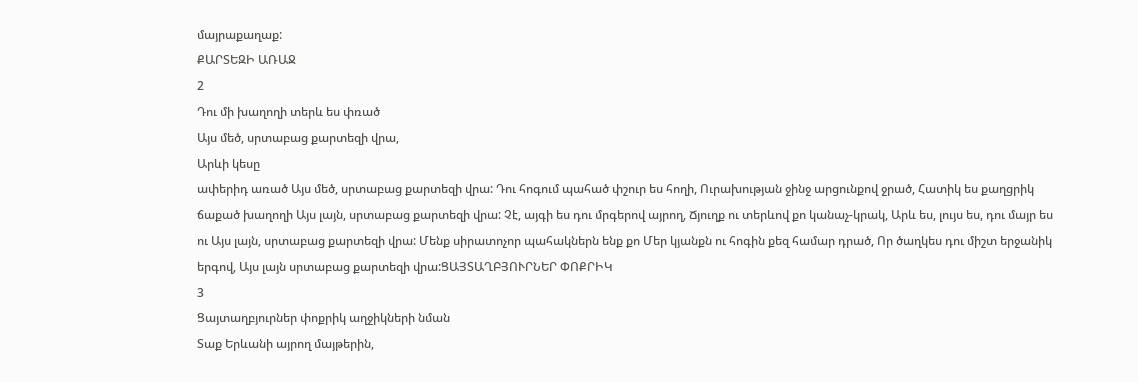մայրաքաղաք:
ՔԱՐՏԵԶԻ ԱՌԱՋ
2
Դու մի խաղողի տերև ես փռած
Այս մեծ, սրտաբաց քարտեզի վրա,
Արևի կեսը
ափերիդ առած Այս մեծ, սրտաբաց քարտեզի վրա: Դու հոգում պահած փշուր ես հողի, Ուրախության ջինջ արցունքով ջրած, Հատիկ ես քաղցրիկ ճաքած խաղողի Այս լայն, սրտաբաց քարտեզի վրա: Չէ, այգի ես դու մրգերով այրող, Ճյուղք ու տերևով քո կանաչ-կրակ, Արև ես, լույս ես, դու մայր ես ու Այս լայն, սրտաբաց քարտեզի վրա: Մենք սիրատոչոր պահակներն ենք քո Մեր կյանքն ու հոգին քեզ համար դրած, Որ ծաղկես դու միշտ երջանիկ երգով, Այս լայն սրտաբաց քարտեզի վրա:ՑԱՅՏԱՂԲՅՈՒՐՆԵՐ ՓՈՔՐԻԿ
3
Ցայտաղբյուրներ փոքրիկ աղջիկների նման
Տաք Երևանի այրող մայթերին,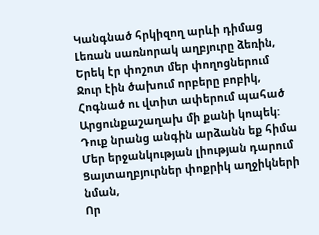Կանգնած հրկիզող արևի դիմաց
Լեռան սառնորակ աղբյուրը ձեռին,
Երեկ էր փոշոտ մեր փողոցներում
Ջուր էին ծախում որբերը բոբիկ,
Հոգնած ու վտիտ ափերում պահած
Արցունքաշաղախ մի քանի կոպեկ:
Դուք նրանց անգին արձանն եք հիմա
Մեր երջանկության լիության դարում
Ցայտաղբյուրներ փոքրիկ աղջիկների նման,
Որ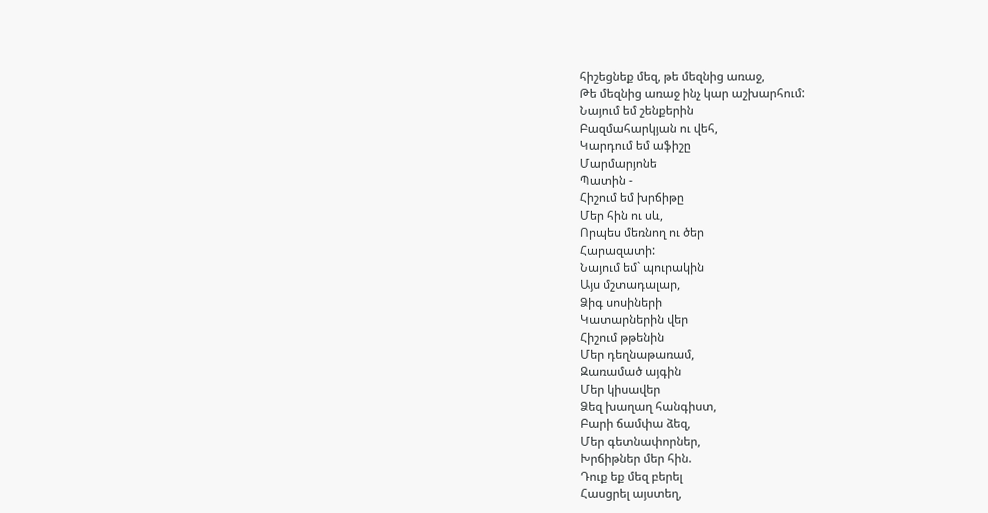հիշեցնեք մեզ, թե մեզնից առաջ,
Թե մեզնից առաջ ինչ կար աշխարհում:
Նայում եմ շենքերին
Բազմահարկյան ու վեհ,
Կարդում եմ աֆիշը
Մարմարյոնե
Պատին -
Հիշում եմ խրճիթը
Մեր հին ու սև,
Որպես մեռնող ու ծեր
Հարազատի:
Նայում եմ` պուրակին
Այս մշտադալար,
Ձիգ սոսիների
Կատարներին վեր
Հիշում թթենին
Մեր դեղնաթառամ,
Զառամած այգին
Մեր կիսավեր
Ձեզ խաղաղ հանգիստ,
Բարի ճամփա ձեզ,
Մեր գետնափորներ,
Խրճիթներ մեր հին.
Դուք եք մեզ բերել
Հասցրել այստեղ,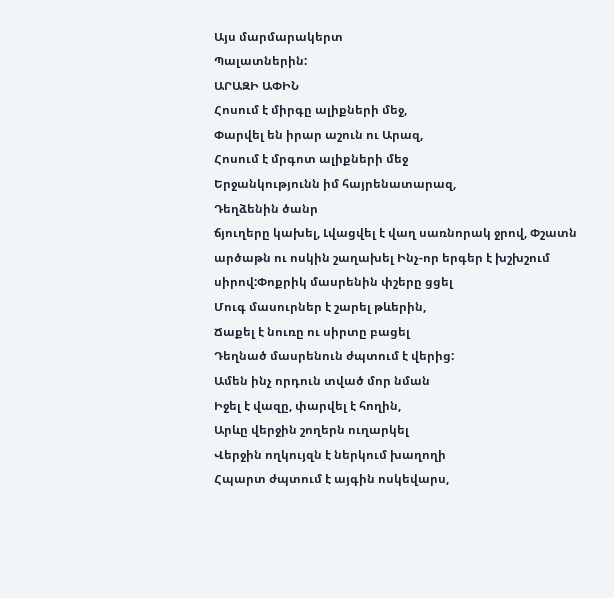Այս մարմարակերտ
Պալատներին:
ԱՐԱԶԻ ԱՓԻՆ
Հոսում է միրգը ալիքների մեջ,
Փարվել են իրար աշուն ու Արազ,
Հոսում է մրգոտ ալիքների մեջ
Երջանկությունն իմ հայրենատարազ,
Դեղձենին ծանր
ճյուղերը կախել, Լվացվել է վաղ սառնորակ ջրով, Փշատն արծաթն ու ոսկին շաղախել Ինչ-որ երգեր է խշխշում սիրով:Փոքրիկ մասրենին փշերը ցցել
Մուգ մասուրներ է շարել թևերին,
Ճաքել է նուռը ու սիրտը բացել
Դեղնած մասրենուն ժպտում է վերից:
Ամեն ինչ որդուն տված մոր նման
Իջել է վազը, փարվել է հողին,
Արևը վերջին շողերն ուղարկել
Վերջին ողկույզն է ներկում խաղողի
Հպարտ ժպտում է այգին ոսկեվարս,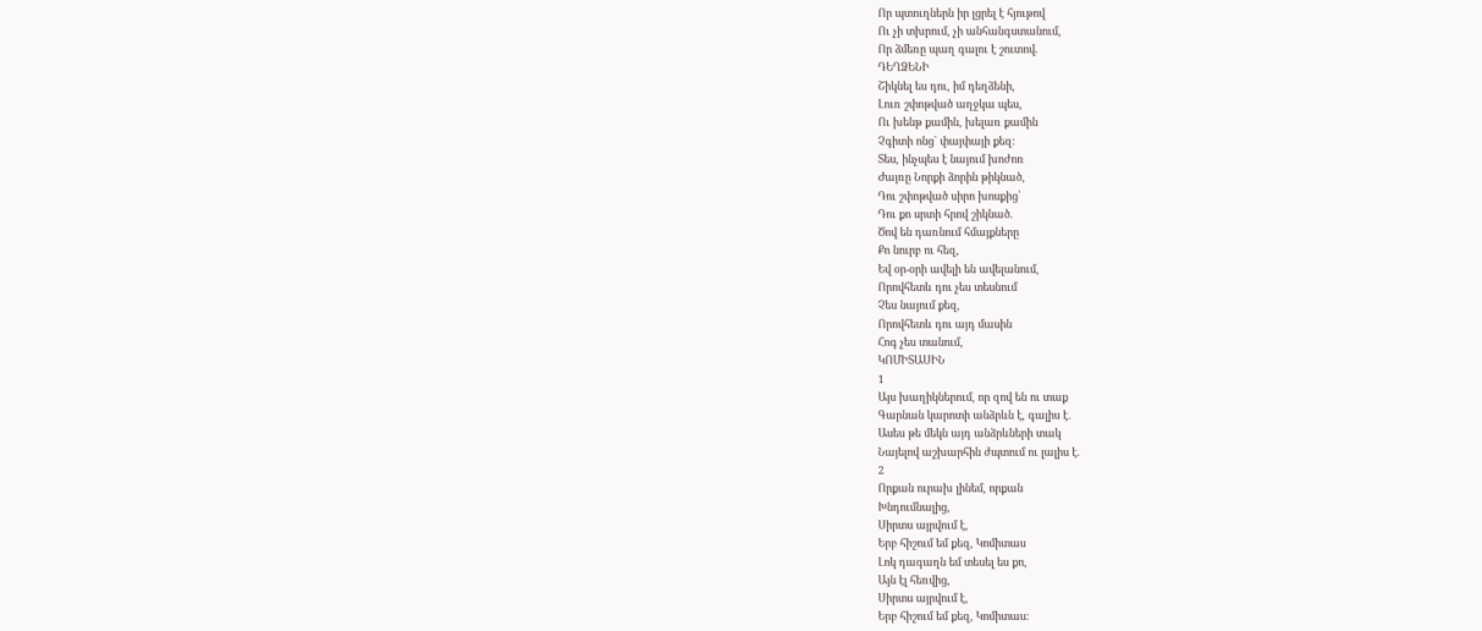Որ պտուղներն իր լցրել է հյութով
Ու չի տխրում, չի անհանգստանում,
Որ ձմեռը պաղ գալու է շուտով.
ԴԵՂՁԵՆԻ
Շիկնել ես դու, իմ դեղձենի,
Լուռ շփոթված աղջկա պես,
Ու խենթ քամին, խելառ քամին
Չգիտի ոնց` փայփայի քեզ:
Տես, ինչպես է նայում խոժոռ
Ժայռը Նորքի ձորին թիկնած,
Դու շփոթված սիրո խոսքից՝
Դու քո սրտի հրով շիկնած.
Ծով են դառնում հմայքները
Քո նուրբ ու հեզ,
Եվ օր-օրի ավելի են ավելանում,
Որովհետև դու չես տեսնում
Չես նայում քեզ,
Որովհետև դու այդ մասին
Հոգ չես տանում,
ԿՈՄԻՏԱՍԻՆ
1
Այս խաղիկներում, որ զով են ու տաք
Գարնան կարոտի անձրևն է, գալիս է․
Ասես թե մեկն այդ անձրևների տակ
Նայելով աշխարհին ժպտում ու լալիս է.
2
Որքան ուրախ լինեմ, որքան
Խնդումնալից,
Սիրտս այրվում է,
Երբ հիշում եմ քեզ, Կոմիտաս
Լոկ դագաղն եմ տեսել ես քո,
Այն էլ հեռվից,
Սիրտս այրվում է,
Երբ հիշում եմ քեզ, Կոմիտաս: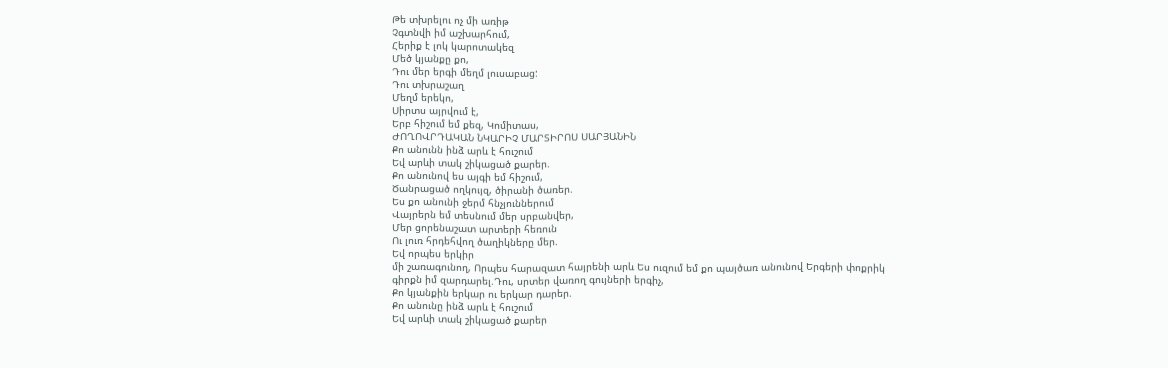Թե տխրելու ոչ մի առիթ
Չգտնվի իմ աշխարհում,
Հերիք է լոկ կարոտակեզ
Մեծ կյանքը քո,
Դու մեր երգի մեղմ լուսաբաց:
Դու տխրաշաղ
Մեղմ երեկո,
Սիրտս այրվում է,
Երբ հիշում եմ քեզ, Կոմիտաս,
ԺՈՂՈՎՐԴԱԿԱՆ ՆԿԱՐԻՉ ՄԱՐՏԻՐՈՍ ՍԱՐՅԱՆԻՆ
Քո անունն ինձ արև է հուշում
Եվ արևի տակ շիկացած քարեր.
Քո անունով ես այգի եմ հիշում,
Ծանրացած ողկույզ, ծիրանի ծառեր.
Ես քո անունի ջերմ հնչյուններում
Վայրերն եմ տեսնում մեր սրբանվեր,
Մեր ցորենաշատ արտերի հեռուն
Ու լուռ հրդեհվող ծաղիկները մեր.
Եվ որպես երկիր
մի շառագունող, Որպես հարազատ հայրենի արև Ես ուզում եմ քո պայծառ անունով Երգերի փոքրիկ գիրքն իմ զարդարել.Դու, սրտեր վառող գույների երգիչ,
Քո կյանքին երկար ու երկար դարեր.
Քո անունը ինձ արև է հուշում
Եվ արևի տակ շիկացած քարեր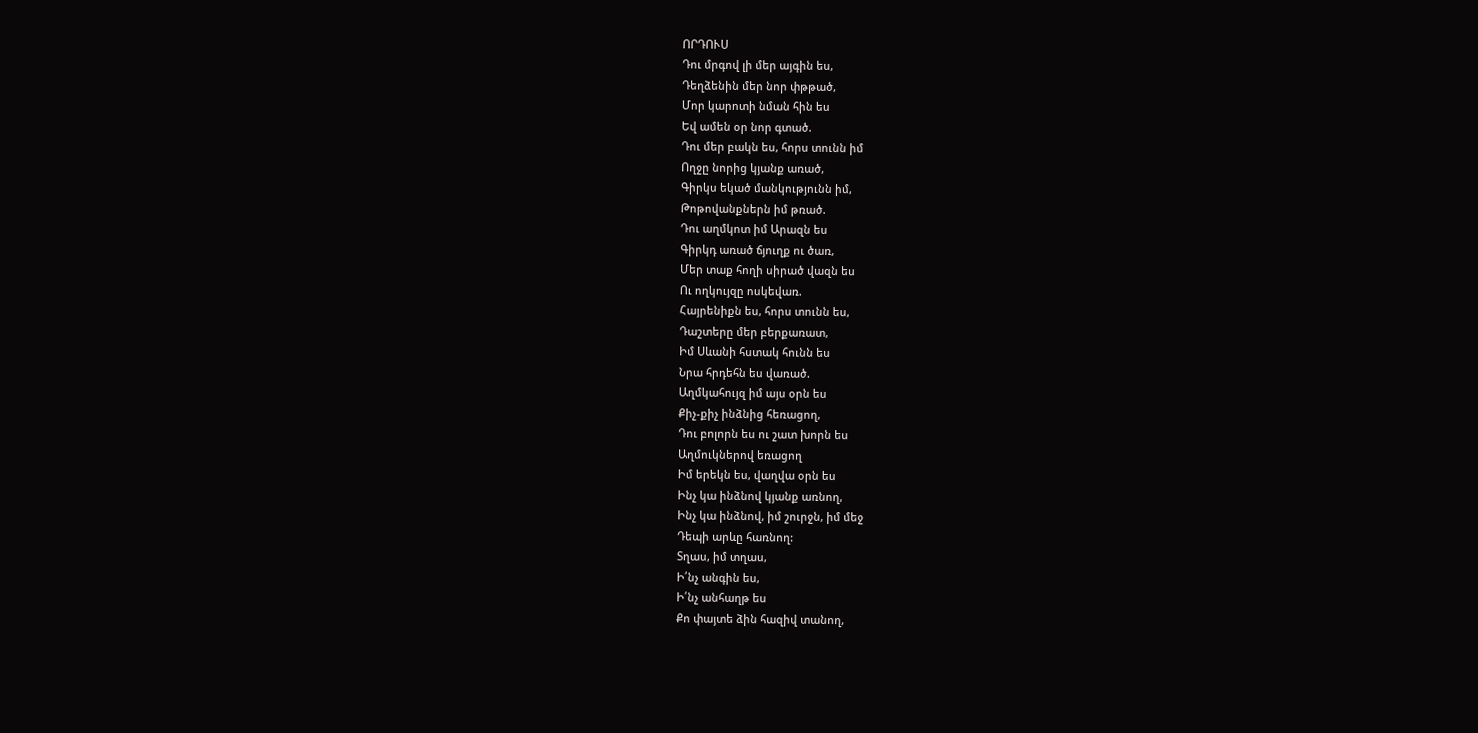ՈՐԴՈՒՍ
Դու մրգով լի մեր այգին ես,
Դեղձենին մեր նոր փթթած,
Մոր կարոտի նման հին ես
Եվ ամեն օր նոր գտած.
Դու մեր բակն ես, հորս տունն իմ
Ողջը նորից կյանք առած,
Գիրկս եկած մանկությունն իմ,
Թոթովանքներն իմ թռած.
Դու աղմկոտ իմ Արազն ես
Գիրկդ առած ճյուղք ու ծառ,
Մեր տաք հողի սիրած վազն ես
Ու ողկույզը ոսկեվառ.
Հայրենիքն ես, հորս տունն ես,
Դաշտերը մեր բերքառատ,
Իմ Սևանի հստակ հունն ես
Նրա հրդեհն ես վառած.
Աղմկահույզ իմ այս օրն ես
Քիչ-քիչ ինձնից հեռացող,
Դու բոլորն ես ու շատ խորն ես
Աղմուկներով եռացող
Իմ երեկն ես, վաղվա օրն ես
Ինչ կա ինձնով կյանք առնող,
Ինչ կա ինձնով, իմ շուրջն, իմ մեջ
Դեպի արևը հառնող:
Տղաս, իմ տղաս,
Ի՛նչ անգին ես,
Ի՛նչ անհաղթ ես
Քո փայտե ձին հազիվ տանող,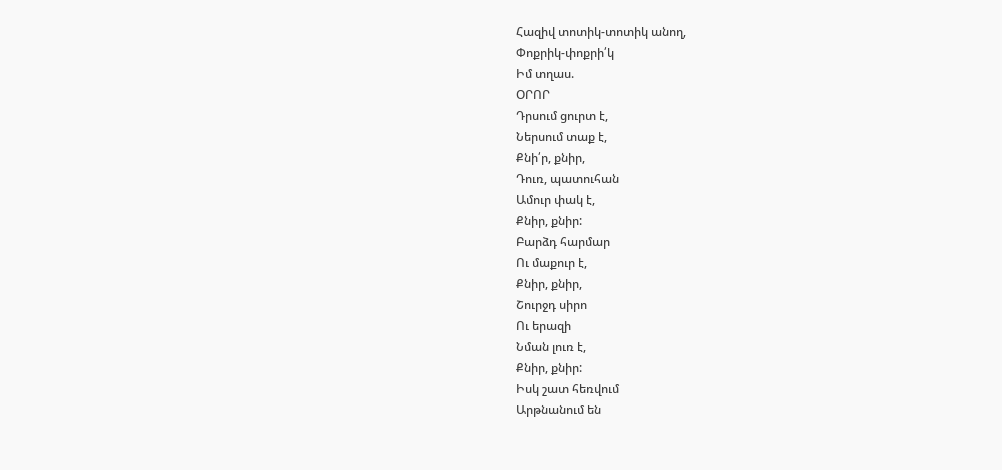Հազիվ տոտիկ-տոտիկ անող,
Փոքրիկ-փոքրի՛կ
Իմ տղաս.
ՕՐՈՐ
Դրսում ցուրտ է,
Ներսում տաք է,
Քնի՛ր, քնիր,
Դուռ, պատուհան
Ամուր փակ է,
Քնիր, քնիր:
Բարձդ հարմար
Ու մաքուր է,
Քնիր, քնիր,
Շուրջդ սիրո
Ու երազի
Նման լուռ է,
Քնիր, քնիր:
Իսկ շատ հեռվում
Արթնանում են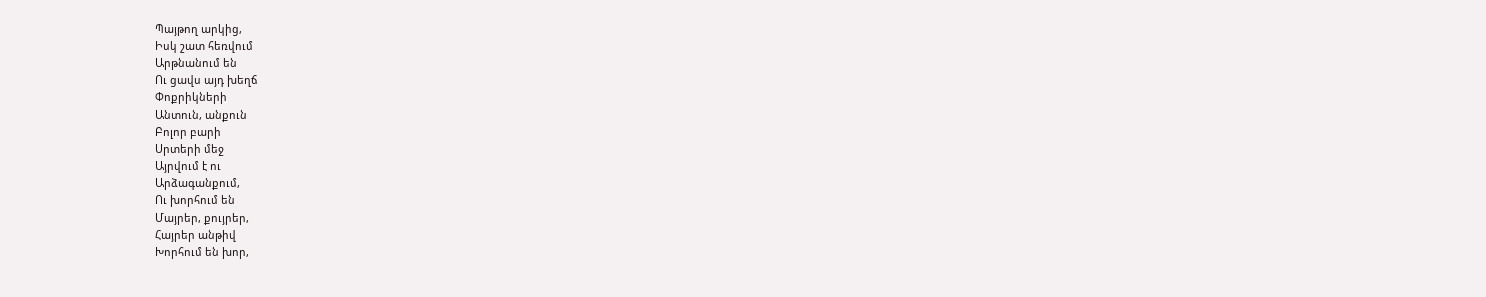Պայթող արկից,
Իսկ շատ հեռվում
Արթնանում են
Ու ցավս այդ խեղճ
Փոքրիկների
Անտուն, անքուն
Բոլոր բարի
Սրտերի մեջ
Այրվում է ու
Արձագանքում,
Ու խորհում են
Մայրեր, քույրեր,
Հայրեր անթիվ
Խորհում են խոր,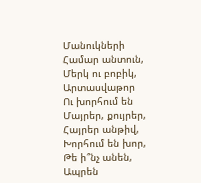Մանուկների
Համար անտուն,
Մերկ ու բոբիկ,
Արտասվաթոր
Ու խորհում են
Մայրեր, քույրեր,
Հայրեր անթիվ,
Խորհում են խոր,
Թե ի՞նչ անեն,
Ապրեն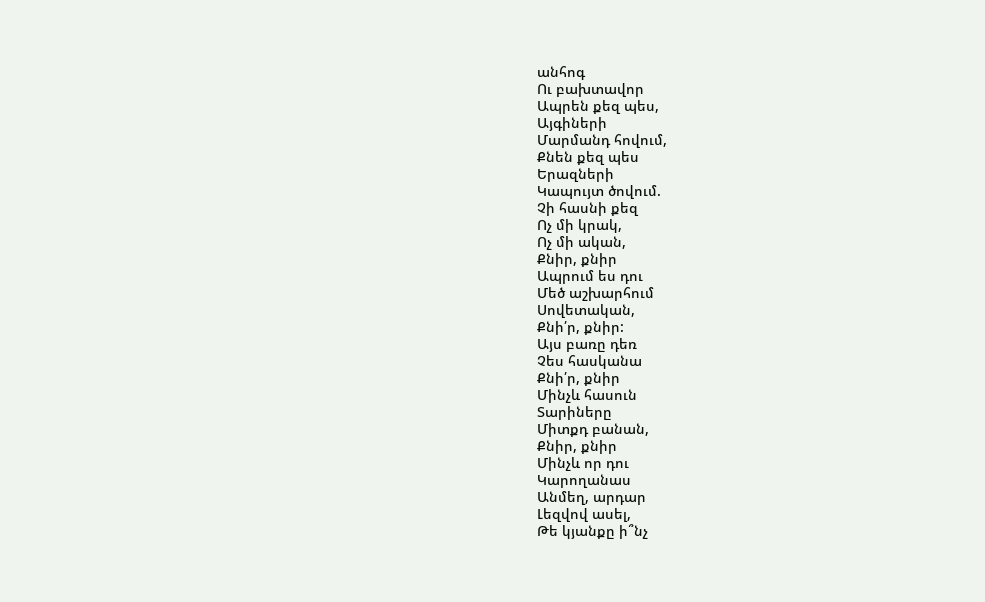անհոգ
Ու բախտավոր
Ապրեն քեզ պես,
Այգիների
Մարմանդ հովում,
Քնեն քեզ պես
Երազների
Կապույտ ծովում.
Չի հասնի քեզ
Ոչ մի կրակ,
Ոչ մի ական,
Քնիր, քնիր
Ապրում ես դու
Մեծ աշխարհում
Սովետական,
Քնի՛ր, քնիր:
Այս բառը դեռ
Չես հասկանա
Քնի՛ր, քնիր
Մինչև հասուն
Տարիները
Միտքդ բանան,
Քնիր, քնիր
Մինչև որ դու
Կարողանաս
Անմեղ, արդար
Լեզվով ասել,
Թե կյանքը ի՞նչ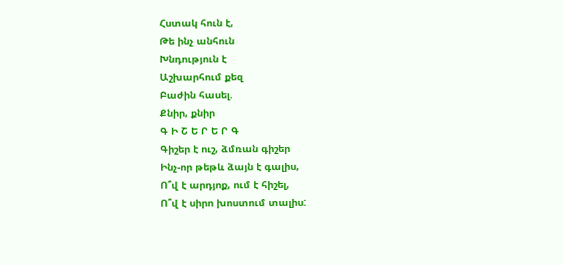Հստակ հուն է,
Թե ինչ անհուն
Խնդություն է
Աշխարհում քեզ
Բաժին հասել.
Քնիր, քնիր
Գ Ի Շ Ե Ր Ե Ր Գ
Գիշեր է ուշ, ձմռան գիշեր
Ինչ-որ թեթև ձայն է գալիս,
Ո՞վ է արդյոք, ում է հիշել,
Ո՞վ է սիրո խոստում տալիս: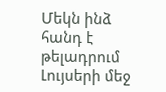Մեկն ինձ հանդ է թելադրում
Լույսերի մեջ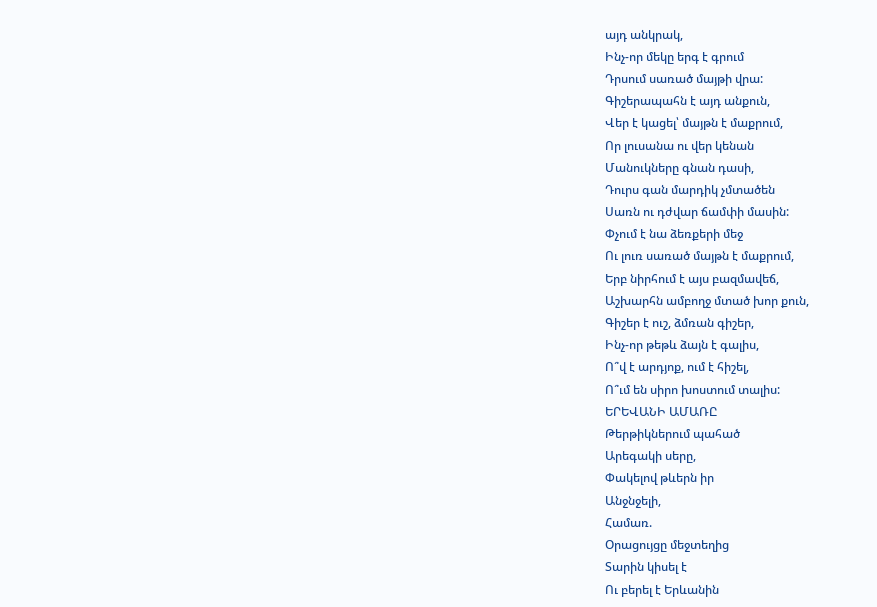այդ անկրակ,
Ինչ-որ մեկը երգ է գրում
Դրսում սառած մայթի վրա:
Գիշերապահն է այդ անքուն,
Վեր է կացել՝ մայթն է մաքրում,
Որ լուսանա ու վեր կենան
Մանուկները գնան դասի,
Դուրս գան մարդիկ չմտածեն
Սառն ու դժվար ճամփի մասին:
Փչում է նա ձեռքերի մեջ
Ու լուռ սառած մայթն է մաքրում,
Երբ նիրհում է այս բազմավեճ,
Աշխարհն ամբողջ մտած խոր քուն,
Գիշեր է ուշ, ձմռան գիշեր,
Ինչ-որ թեթև ձայն է գալիս,
Ո՞վ է արդյոք, ում է հիշել,
Ո՞ւմ են սիրո խոստում տալիս:
ԵՐԵՎԱՆԻ ԱՄԱՌԸ
Թերթիկներում պահած
Արեգակի սերը,
Փակելով թևերն իր
Անջնջելի,
Համառ.
Օրացույցը մեջտեղից
Տարին կիսել է
Ու բերել է Երևանին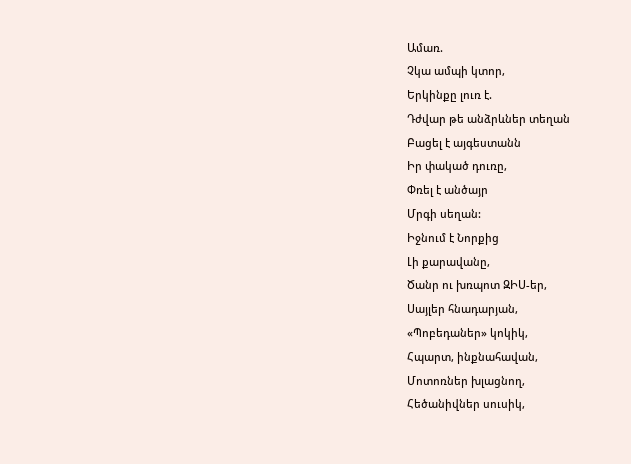Ամառ.
Չկա ամպի կտոր,
Երկինքը լուռ է.
Դժվար թե անձրևներ տեղան
Բացել է այգեստանն
Իր փակած դուռը,
Փռել է անծայր
Մրգի սեղան:
Իջնում է Նորքից
Լի քարավանը,
Ծանր ու խռպոտ ԶԻՍ-եր,
Սայլեր հնադարյան,
«Պոբեդաներ» կոկիկ,
Հպարտ, ինքնահավան,
Մոտոռներ խլացնող,
Հեծանիվներ սուսիկ,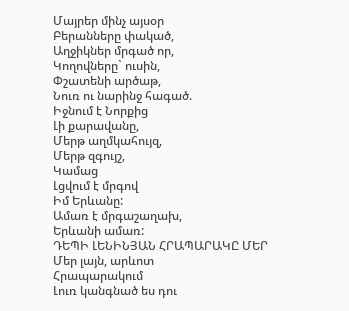Մայրեր մինչ այսօր
Բերանները փակած,
Աղջիկներ մրգած որ,
Կողովները` ուսին,
Փշատենի արծաթ,
Նուռ ու նարինջ հագած.
Իջնում է Նորքից
Լի քարավանը,
Մերթ աղմկահույզ,
Մերթ զգույշ,
Կամաց
Լցվում է մրգով
Իմ Երևանը:
Ամառ է մրգաշաղախ,
Երևանի ամառ:
ԴԵՊԻ ԼԵՆԻՆՅԱՆ ՀՐԱՊԱՐԱԿԸ ՄԵՐ
Մեր լայն, արևոտ
Հրապարակում
Լուռ կանգնած ես դու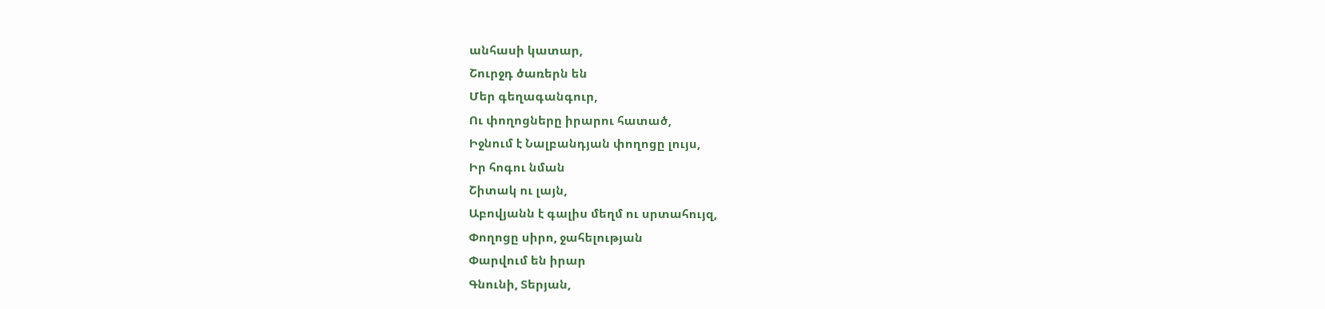անհասի կատար,
Շուրջդ ծառերն են
Մեր գեղագանգուր,
Ու փողոցները իրարու հատած,
Իջնում է Նալբանդյան փողոցը լույս,
Իր հոգու նման
Շիտակ ու լայն,
Աբովյանն է գալիս մեղմ ու սրտահույզ,
Փողոցը սիրո, ջահելության
Փարվում են իրար
Գնունի, Տերյան,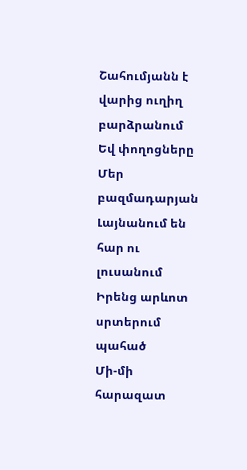Շահումյանն է վարից ուղիղ բարձրանում
Եվ փողոցները
Մեր բազմադարյան
Լայնանում են հար ու լուսանում
Իրենց արևոտ սրտերում պահած
Մի-մի հարազատ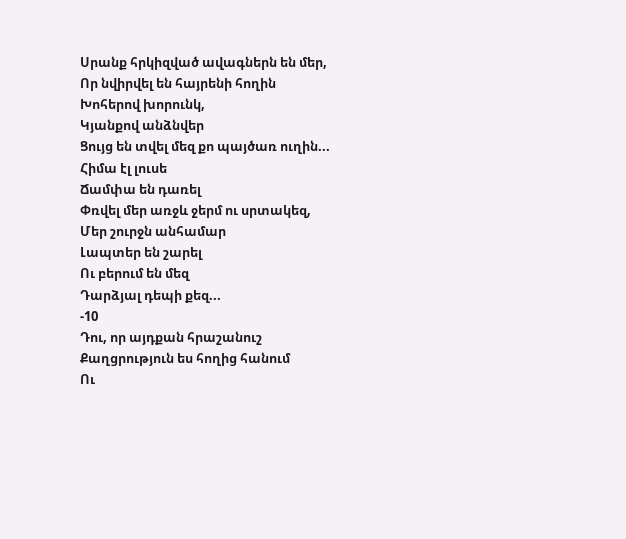Սրանք հրկիզված ավագներն են մեր,
Որ նվիրվել են հայրենի հողին
Խոհերով խորունկ,
Կյանքով անձնվեր
Ցույց են տվել մեզ քո պայծառ ուղին...
Հիմա էլ լուսե
Ճամփա են դառել
Փռվել մեր առջև ջերմ ու սրտակեզ,
Մեր շուրջն անհամար
Լապտեր են շարել
Ու բերում են մեզ
Դարձյալ դեպի քեզ...
-10
Դու, որ այդքան հրաշանուշ
Քաղցրություն ես հողից հանում
Ու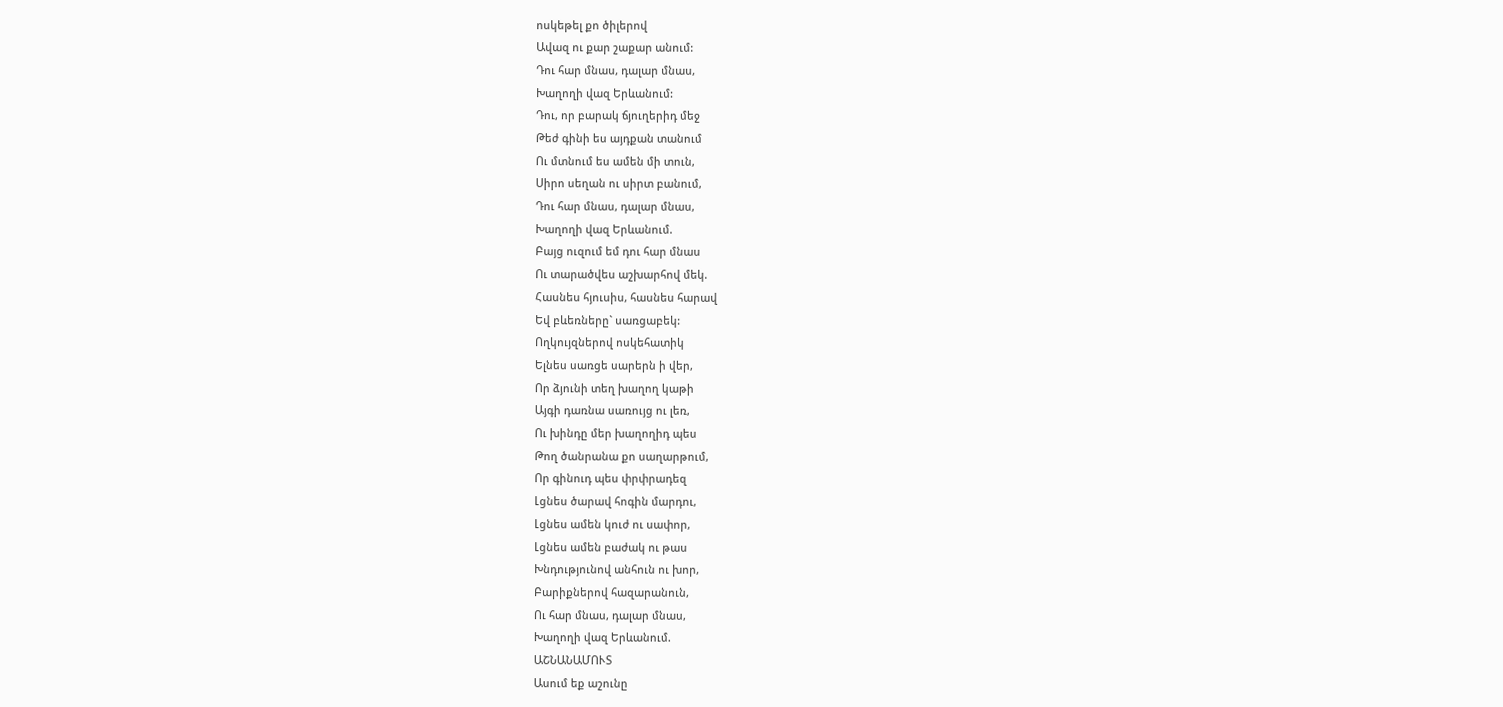ոսկեթել քո ծիլերով
Ավազ ու քար շաքար անում:
Դու հար մնաս, դալար մնաս,
Խաղողի վազ Երևանում:
Դու, որ բարակ ճյուղերիդ մեջ
Թեժ գինի ես այդքան տանում
Ու մտնում ես ամեն մի տուն,
Սիրո սեղան ու սիրտ բանում,
Դու հար մնաս, դալար մնաս,
Խաղողի վազ Երևանում.
Բայց ուզում եմ դու հար մնաս
Ու տարածվես աշխարհով մեկ.
Հասնես հյուսիս, հասնես հարավ
Եվ բևեռները` սառցաբեկ:
Ողկույզներով ոսկեհատիկ
Ելնես սառցե սարերն ի վեր,
Որ ձյունի տեղ խաղող կաթի
Այգի դառնա սառույց ու լեռ,
Ու խինդը մեր խաղողիդ պես
Թող ծանրանա քո սաղարթում,
Որ գինուդ պես փրփրադեզ
Լցնես ծարավ հոգին մարդու,
Լցնես ամեն կուժ ու սափոր,
Լցնես ամեն բաժակ ու թաս
Խնդությունով անհուն ու խոր,
Բարիքներով հազարանուն,
Ու հար մնաս, դալար մնաս,
Խաղողի վազ Երևանում.
ԱՇՆԱՆԱՄՈՒՏ
Ասում եք աշունը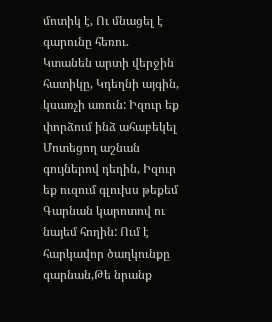մոտիկ է, Ու մնացել է գարունը հեռու. Կտանեն արտի վերջին հատիկը, Կդեղնի այգին, կսառչի առուն: Իզուր եք փորձում ինձ ահաբեկել Մոտեցող աշնան գույներով դեղին, Իզուր եք ուզում գլուխս թեքեմ Գարնան կարոտով ու նայեմ հողին: Ում է հարկավոր ծաղկունքը գարնան,Թե նրանք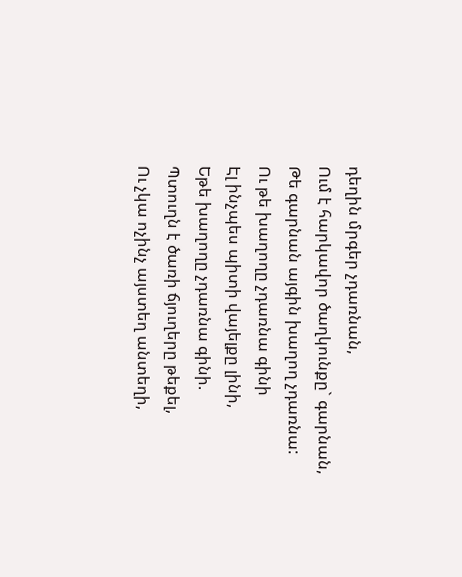դեղին մրգեր չդառնան,
Ում է հարկավոր ծաղկունքը` գարնան,
Թե գարնան այգին խաղող չդառնա:
Ու թե խաղողը չդառնա գինի
Էլ ինչպես պիտի վայելքը լինի,
Եթե խաղողը չդառնա գինի.
Պտուղն է ծառի ճյուղերը թեքել,
Ու չկա ոչինչ այստեղ անտեղի,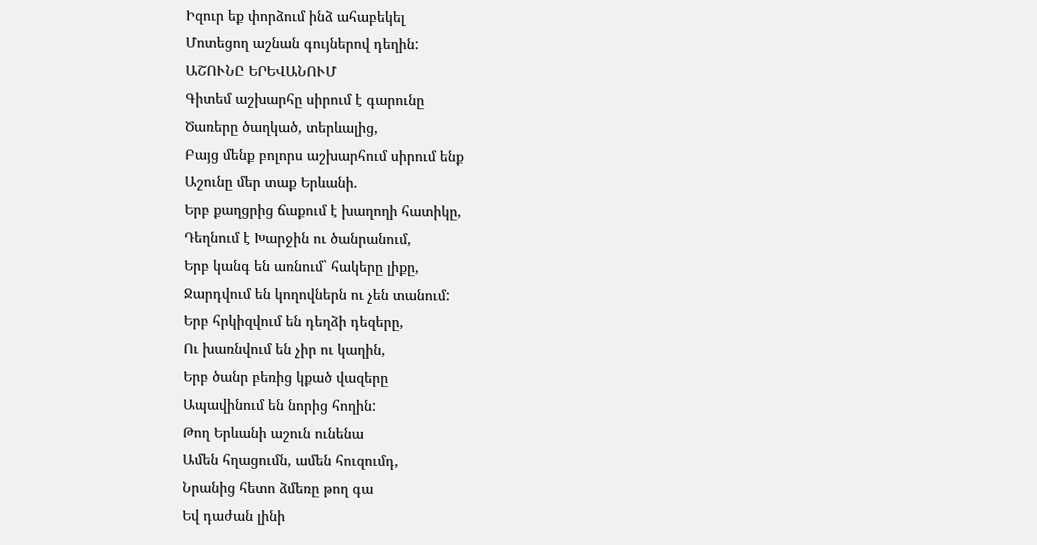Իզուր եք փորձում ինձ ահաբեկել
Մոտեցող աշնան գույներով դեղին:
ԱՇՈՒՆԸ ԵՐԵՎԱՆՈՒՄ
Գիտեմ աշխարհը սիրում է գարունը
Ծառերը ծաղկած, տերևալից,
Բայց մենք բոլորս աշխարհում սիրում ենք
Աշունը մեր տաք Երևանի.
Երբ քաղցրից ճաքում է խաղողի հատիկը,
Դեղնում է Խարջին ու ծանրանում,
Երբ կանգ են առնում` հակերը լիքը,
Ջարդվում են կողովներն ու չեն տանում:
Երբ հրկիզվում են դեղձի դեզերը,
Ու խառնվում են չիր ու կաղին,
Երբ ծանր բեռից կքած վազերը
Ապավինում են նորից հողին:
Թող Երևանի աշուն ունենա
Ամեն հղացումն, ամեն հուզումդ,
Նրանից հետո ձմեռը թող գա
Եվ դաժան լինի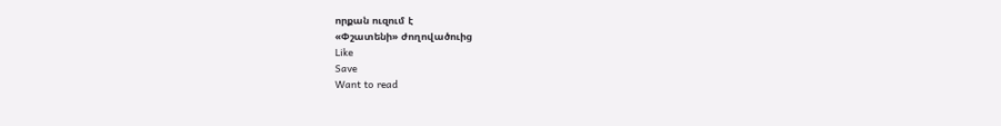որքան ուզում է
«Փշատենի» ժողովածուից
Like
Save
Want to read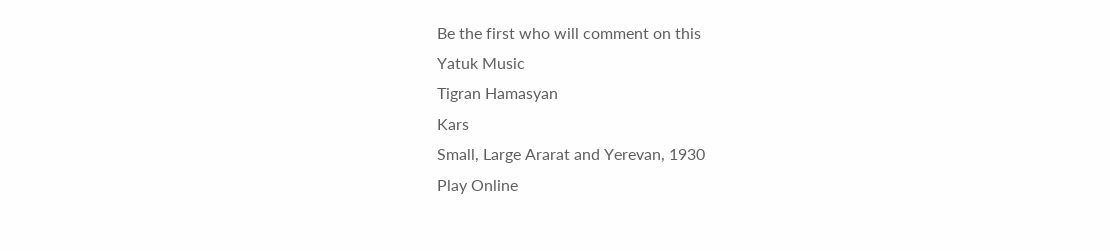Be the first who will comment on this
Yatuk Music
Tigran Hamasyan
Kars
Small, Large Ararat and Yerevan, 1930
Play Online